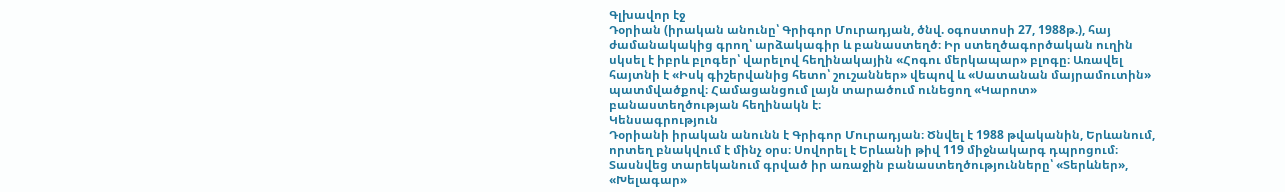Գլխավոր էջ
Դօրիան (իրական անունը՝ Գրիգոր Մուրադյան, ծնվ. օգոստոսի 27, 1988թ.), հայ ժամանակակից գրող՝ արձակագիր և բանաստեղծ։ Իր ստեղծագործական ուղին սկսել է իբրև բլոգեր՝ վարելով հեղինակային «Հոգու մերկապար» բլոգը։ Առավել հայտնի է «Իսկ գիշերվանից հետո՝ շուշաններ» վեպով և «Սատանան մայրամուտին» պատմվածքով։ Համացանցում լայն տարածում ունեցող «Կարոտ» բանաստեղծության հեղինակն է։
Կենսագրություն
Դօրիանի իրական անունն է Գրիգոր Մուրադյան։ Ծնվել է 1988 թվականին, Երևանում, որտեղ բնակվում է մինչ օրս։ Սովորել է Երևանի թիվ 119 միջնակարգ դպրոցում։ Տասնվեց տարեկանում գրված իր առաջին բանաստեղծությունները՝ «Տերևներ», «Խելագար»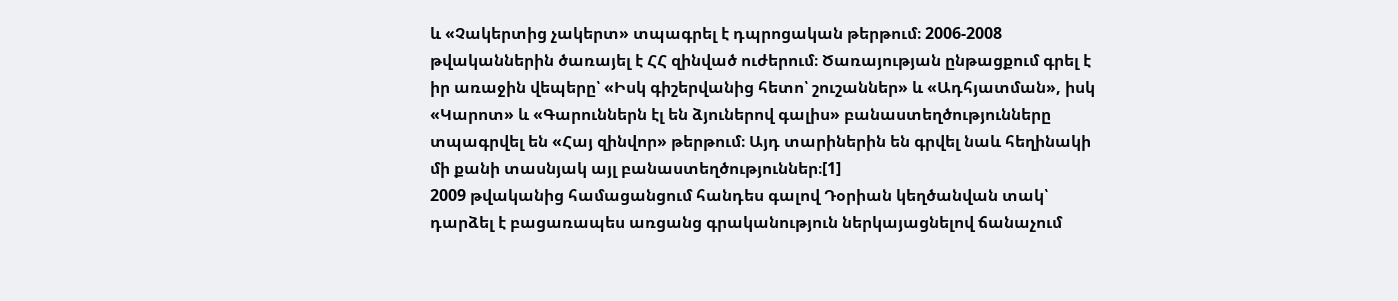և «Չակերտից չակերտ» տպագրել է դպրոցական թերթում։ 2006-2008 թվականներին ծառայել է ՀՀ զինված ուժերում։ Ծառայության ընթացքում գրել է իր առաջին վեպերը՝ «Իսկ գիշերվանից հետո՝ շուշաններ» և «Ադհյատման», իսկ «Կարոտ» և «Գարուններն էլ են ձյուներով գալիս» բանաստեղծությունները տպագրվել են «Հայ զինվոր» թերթում։ Այդ տարիներին են գրվել նաև հեղինակի մի քանի տասնյակ այլ բանաստեղծություններ։[1]
2009 թվականից համացանցում հանդես գալով Դօրիան կեղծանվան տակ՝ դարձել է բացառապես առցանց գրականություն ներկայացնելով ճանաչում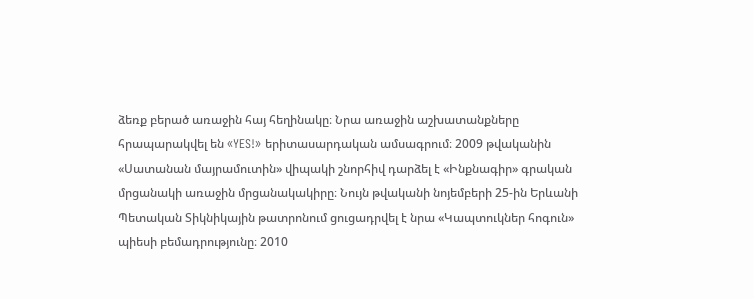ձեռք բերած առաջին հայ հեղինակը։ Նրա առաջին աշխատանքները հրապարակվել են «YES!» երիտասարդական ամսագրում։ 2009 թվականին «Սատանան մայրամուտին» վիպակի շնորհիվ դարձել է «Ինքնագիր» գրական մրցանակի առաջին մրցանակակիրը։ Նույն թվականի նոյեմբերի 25-ին Երևանի Պետական Տիկնիկային թատրոնում ցուցադրվել է նրա «Կապտուկներ հոգուն» պիեսի բեմադրությունը։ 2010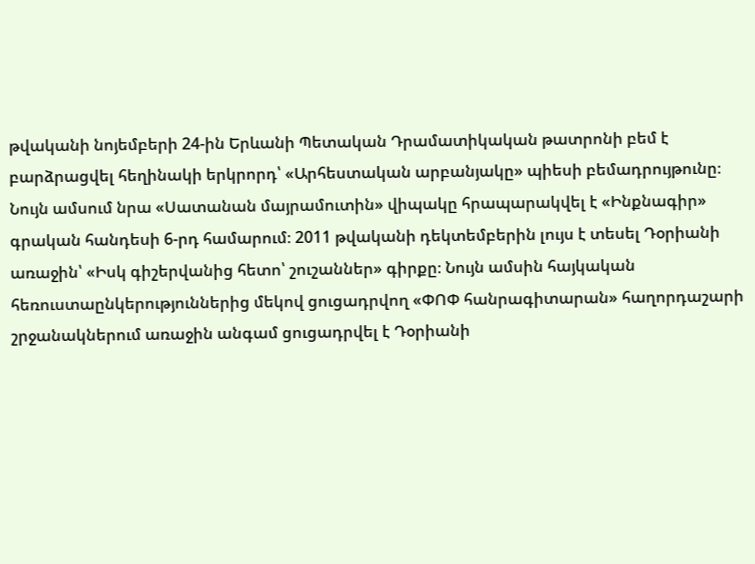թվականի նոյեմբերի 24-ին Երևանի Պետական Դրամատիկական թատրոնի բեմ է բարձրացվել հեղինակի երկրորդ՝ «Արհեստական արբանյակը» պիեսի բեմադրույթունը։ Նույն ամսում նրա «Սատանան մայրամուտին» վիպակը հրապարակվել է «Ինքնագիր» գրական հանդեսի 6-րդ համարում։ 2011 թվականի դեկտեմբերին լույս է տեսել Դօրիանի առաջին՝ «Իսկ գիշերվանից հետո՝ շուշաններ» գիրքը։ Նույն ամսին հայկական հեռուստաընկերություններից մեկով ցուցադրվող «ՓՈՓ հանրագիտարան» հաղորդաշարի շրջանակներում առաջին անգամ ցուցադրվել է Դօրիանի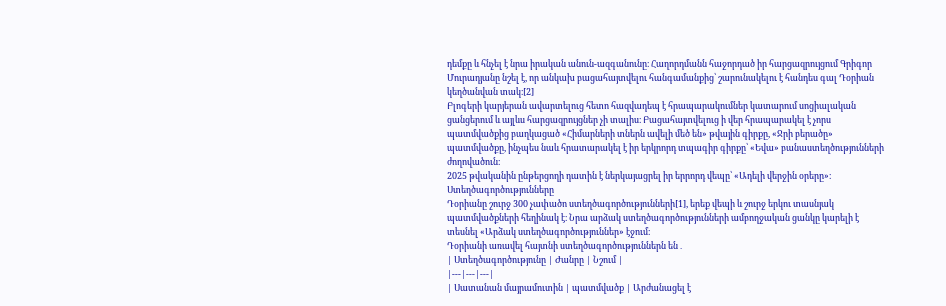դեմքը և հնչել է նրա իրական անուն-ազգանունը։ Հաղորդմանն հաջորդած իր հարցազրույցում Գրիգոր Մուրադյանը նշել է, որ անկախ բացահայտվելու հանգամանքից՝ շարունակելու է հանդես գալ Դօրիան կեղծանվան տակ։[2]
Բլոգերի կարյերան ավարտելուց հետո հազվադեպ է հրապարակումներ կատարում սոցիալական ցանցերում և այլևս հարցազրույցներ չի տալիս։ Բացահայտվելուց ի վեր հրապարակել է չորս պատմվածքից բաղկացած «Հիմարների տներն ավելի մեծ են» թվային գիրքը, «Ջրի բերածը» պատմվածքը, ինչպես նաև հրատարակել է իր երկրորդ տպագիր գիրքը՝ «Եվա» բանաստեղծությունների ժողովածուն։
2025 թվականին ընթերցողի դատին է ներկայացրել իր երրորդ վեպը՝ «Ադելի վերջին օրերը»։
Ստեղծագործությունները
Դօրիանը շուրջ 300 չափածո ստեղծագործությունների[1], երեք վեպի և շուրջ երկու տասնյակ պատմվածքների հեղինակ է։ Նրա արձակ ստեղծագործությունների ամբողջական ցանկը կարելի է տեսնել «Արձակ ստեղծագործություններ» էջում։
Դօրիանի առավել հայտնի ստեղծագործություններն են․
| Ստեղծագործությունը | Ժանրը | Նշում |
|---|---|---|
| Սատանան մայրամուտին | պատմվածք | Արժանացել է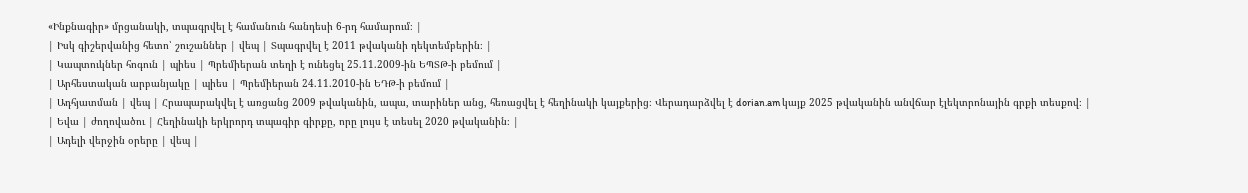«Ինքնագիր» մրցանակի, տպագրվել է համանուն հանդեսի 6-րդ համարում։ |
| Իսկ գիշերվանից հետո՝ շուշաններ | վեպ | Տպագրվել է 2011 թվականի դեկտեմբերին։ |
| Կապտուկներ հոգուն | պիես | Պրեմիերան տեղի է ունեցել 25.11.2009-ին ԵՊՏԹ-ի բեմում |
| Արհեստական արբանյակը | պիես | Պրեմիերան 24.11.2010-ին ԵԴԹ-ի բեմում |
| Ադհյատման | վեպ | Հրապարակվել է առցանց 2009 թվականին, ապա, տարիներ անց, հեռացվել է հեղինակի կայքերից։ Վերադարձվել է dorian.am կայք 2025 թվականին անվճար էլեկտրոնային գրքի տեսքով։ |
| Եվա | ժողովածու | Հեղինակի երկրորդ տպագիր գիրքը, որը լույս է տեսել 2020 թվականին։ |
| Ադելի վերջին օրերը | վեպ |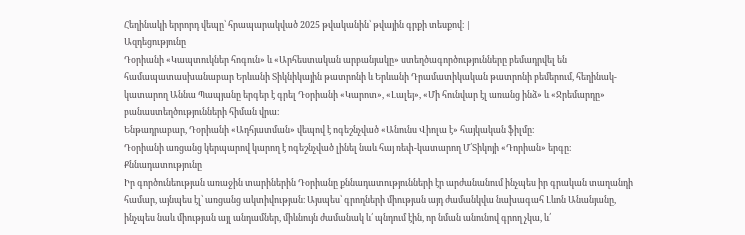Հեղինակի երրորդ վեպը՝ հրապարակված 2025 թվականին՝ թվային գրքի տեսքով։ |
Ազդեցությունը
Դօրիանի «Կապտուկներ հոգուն» և «Արհեստական արբանյակը» ստեղծագործությունները բեմադրվել են համապատասխանաբար Երևանի Տիկնիկային թատրոնի և Երևանի Դրամատիկական թատրոնի բեմերում, հեղինակ-կատարող Աննա Պապյանը երգեր է գրել Դօրիանի «Կարոտ», «Լալեյ», «Մի հունվար էլ առանց ինձ» և «Ջրեմարդը» բանաստեղծությունների հիման վրա։
Ենթադրաբար, Դօրիանի «Ադհյատման» վեպով է ոգեշնչված «Անունս Վիոլա է» հայկական ֆիլմը։
Դօրիանի առցանց կերպարով կարող է ոգեշնչված լինել նաև հայ ռեփ-կատարող Մ՛Տիկոյի «Դորիան» երգը։
Քննադատությունը
Իր գործունեության առաջին տարիներին Դօրիանը քննադատությունների էր արժանանում ինչպես իր գրական տաղանդի համար, այնպես էլ՝ առցանց ակտիվության։ Այսպես՝ գրողների միության այդ ժամանկվա նախագահ Լևոն Անանյանը, ինչպես նաև միության այլ անդամներ, միևնույն ժամանակ և՛ պնդում էին, որ նման անունով գրող չկա, և՛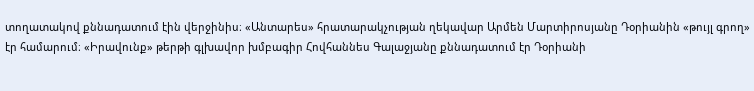տողատակով քննադատում էին վերջինիս։ «Անտարես» հրատարակչության ղեկավար Արմեն Մարտիրոսյանը Դօրիանին «թույլ գրող» էր համարում։ «Իրավունք» թերթի գլխավոր խմբագիր Հովհաննես Գալաջյանը քննադատում էր Դօրիանի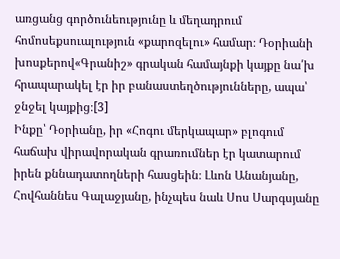առցանց գործունեությունը և մեղադրում հոմոսեքսուալություն «քարոզելու» համար։ Դօրիանի խոսքերով«Գրանիշ» գրական համայնքի կայքը նա՛խ հրապարակել էր իր բանաստեղծությունները, ապա՝ ջնջել կայքից։[3]
Ինքը՝ Դօրիանը, իր «Հոգու մերկապար» բլոգում հաճախ վիրավորական գրառումներ էր կատարում իրեն քննադատողների հասցեին։ Լևոն Անանյանը, Հովհաննես Գալաջյանը, ինչպես նաև Սոս Սարգսյանը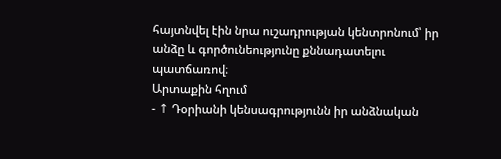հայտնվել էին նրա ուշադրության կենտրոնում՝ իր անձը և գործունեությունը քննադատելու պատճառով։
Արտաքին հղում
- ↑ Դօրիանի կենսագրությունն իր անձնական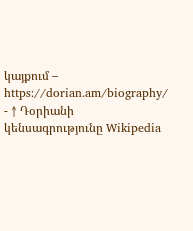կայքում – https://dorian.am/biography/
- ↑ Դօրիանի կենսագրությունը Wikipedia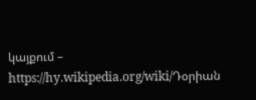կայքում – https://hy.wikipedia.org/wiki/Դօրիան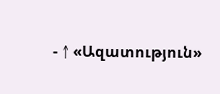- ↑ «Ազատություն»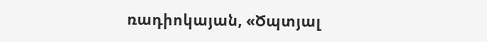ռադիոկայան, «Ծպտյալ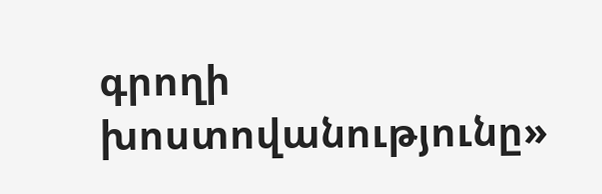գրողի խոստովանությունը»